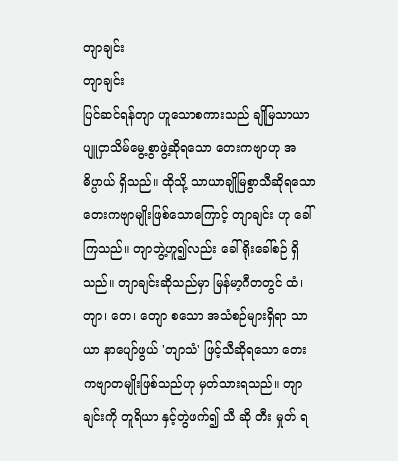တျာချင်း
တျာချင်း
ပြင်ဆင်ရန်တျာ ဟူသောစကားသည် ချိုမြသာယာ ပျူငှာသိမ်မွေ့စွာဖွဲ့ဆိုရသော တေးကဗျာဟု အဓိပ္ပာယ် ရှိသည်။ ထိုသို့ သာယာချိုမြစွာသီဆိုရသော တေးကဗျာမျိုးဖြစ်သောကြောင့် တျာချင်း ဟု ခေါ်ကြသည်။ တျာဘွဲ့ဟူ၍လည်း ခေါ်ရိုးခေါ်စဉ် ရှိသည်။ တျာချင်းဆိုသည်မှာ မြန်မာ့ဂီတတွင် ထံ၊ တျာ၊ တေ၊ တျော စသော အသံစဉ်များရှိရာ သာယာ နာပျော်ဖွယ် 'တျာသံ' ဖြင့်သီဆိုရသော တေးကဗျာတမျိုးဖြစ်သည်ဟု မှတ်သားရသည်။ တျာချင်းကို တူရိယာ နှင့်တွဲဖက်၍ သီ ဆို တီး မှုတ် ရ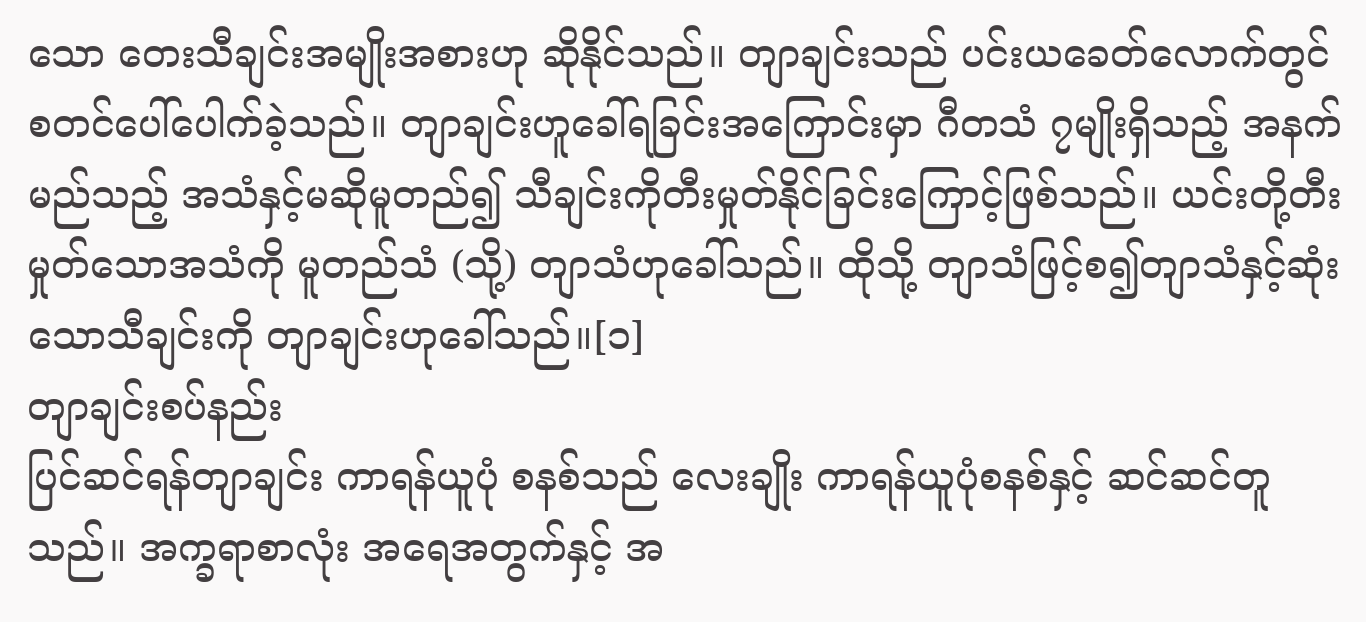သော တေးသီချင်းအမျိုးအစားဟု ဆိုနိုင်သည်။ တျာချင်းသည် ပင်းယခေတ်လောက်တွင် စတင်ပေါ်ပေါက်ခဲ့သည်။ တျာချင်းဟူခေါ်ရခြင်းအကြောင်းမှာ ဂီတသံ ၇မျိုးရှိသည့် အနက် မည်သည့် အသံနှင့်မဆိုမူတည်၍ သီချင်းကိုတီးမှုတ်နိုင်ခြင်းကြောင့်ဖြစ်သည်။ ယင်းတို့တီးမှုတ်သောအသံကို မူတည်သံ (သို့) တျာသံဟုခေါ်သည်။ ထိုသို့ တျာသံဖြင့်စ၍တျာသံနှင့်ဆုံးသောသီချင်းကို တျာချင်းဟုခေါ်သည်။[၁]
တျာချင်းစပ်နည်း
ပြင်ဆင်ရန်တျာချင်း ကာရန်ယူပုံ စနစ်သည် လေးချိုး ကာရန်ယူပုံစနစ်နှင့် ဆင်ဆင်တူသည်။ အက္ခရာစာလုံး အရေအတွက်နှင့် အ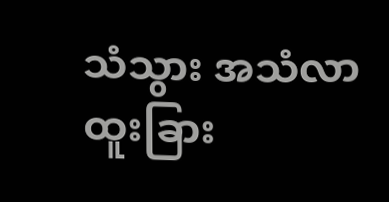သံသွား အသံလာ ထူးခြား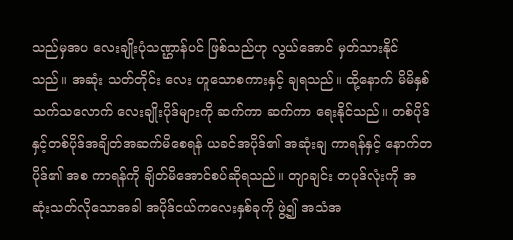သည်မှအပ လေးချိုးပုံသဏ္ဌာန်ပင် ဖြစ်သည်ဟု လွယ်အောင် မှတ်သားနိုင်သည်။ အဆုံး သတ်တိုင်း လေး ဟူသောစကားနှင့် ချရသည်။ ထို့နောက် မိမိနှစ်သက်သလောက် လေးချိုးပိုဒ်များကို ဆက်ကာ ဆက်ကာ ရေးနိုင်သည်။ တစ်ပိုဒ်နှင့်တစ်ပိုဒ်အချိတ်အဆက်မိစေရန် ယခင်အပိုဒ်၏ အဆုံးချ ကာရန်နှင့် နောက်တပိုဒ်၏ အစ ကာရန်ကို ချိတ်မိအောင်စပ်ဆိုရသည်။ တျာချင်း တပုဒ်လုံးကို အဆုံးသတ်လိုသောအခါ အပိုဒ်ငယ်ကလေးနှစ်ခုကို ဖွဲ့၍ အသံအ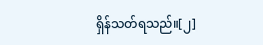ရှိန်သတ်ရသည်။[၂]